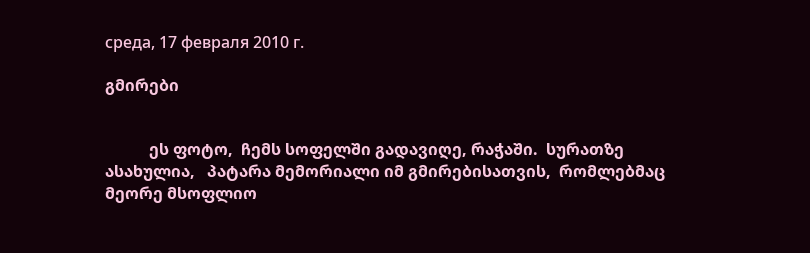среда, 17 февраля 2010 г.

გმირები


           ეს ფოტო,  ჩემს სოფელში გადავიღე, რაჭაში.  სურათზე ასახულია,   პატარა მემორიალი იმ გმირებისათვის,  რომლებმაც მეორე მსოფლიო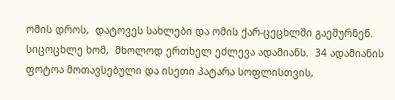ომის დროს,  დატოვეს სახლები და ომის ქარ-ცეცხლში გაეშურნენ. სიცოცხლე ხომ,  მხოლოდ ერთხელ ეძლევა ადამიანს.  34 ადამიანის ფოტოა მოთავსებული და ისეთი პატარა სოფლისთვის,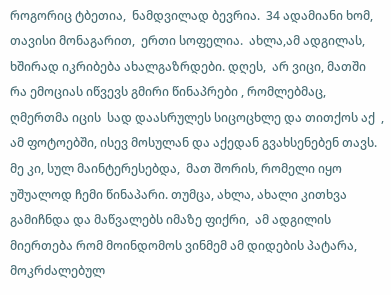როგორიც ტბეთია,  ნამდვილად ბევრია.  34 ადამიანი ხომ, თავისი მონაგარით,  ერთი სოფელია.  ახლა,ამ ადგილას,  ხშირად იკრიბება ახალგაზრდები. დღეს,  არ ვიცი, მათში  რა ემოციას იწვევს გმირი წინაპრები , რომლებმაც,  ღმერთმა იცის  სად დაასრულეს სიცოცხლე და თითქოს აქ  , ამ ფოტოებში, ისევ მოსულან და აქედან გვახსენებენ თავს. მე კი, სულ მაინტერესებდა,  მათ შორის, რომელი იყო  უშუალოდ ჩემი წინაპარი. თუმცა, ახლა, ახალი კითხვა გამიჩნდა და მაწვალებს იმაზე ფიქრი,  ამ ადგილის მიერთება რომ მოინდომოს ვინმემ ამ დიდების პატარა,  მოკრძალებულ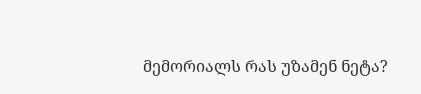მემორიალს რას უზამენ ნეტა?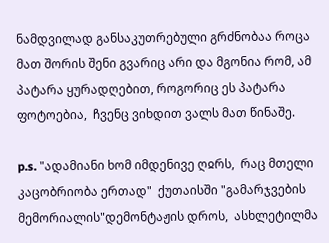ნამდვილად განსაკუთრებული გრძნობაა როცა მათ შორის შენი გვარიც არი და მგონია რომ, ამ პატარა ყურადღებით, როგორიც ეს პატარა ფოტოებია,  ჩვენც ვიხდით ვალს მათ წინაშე.

p.s. "ადამიანი ხომ იმდენივე ღჲრს,  რაც მთელი კაცობრიობა ერთად"  ქუთაისში "გამარჯვების მემორიალის"დემონტაჟის დროს,  ასხლეტილმა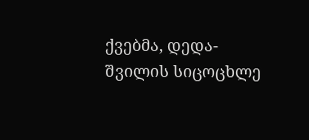ქვებმა, დედა-შვილის სიცოცხლე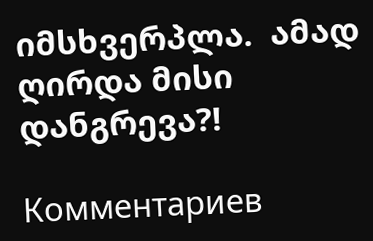იმსხვერპლა.  ამად ღირდა მისი დანგრევა?!

Комментариев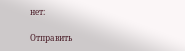нет:

Отправить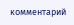комментарий